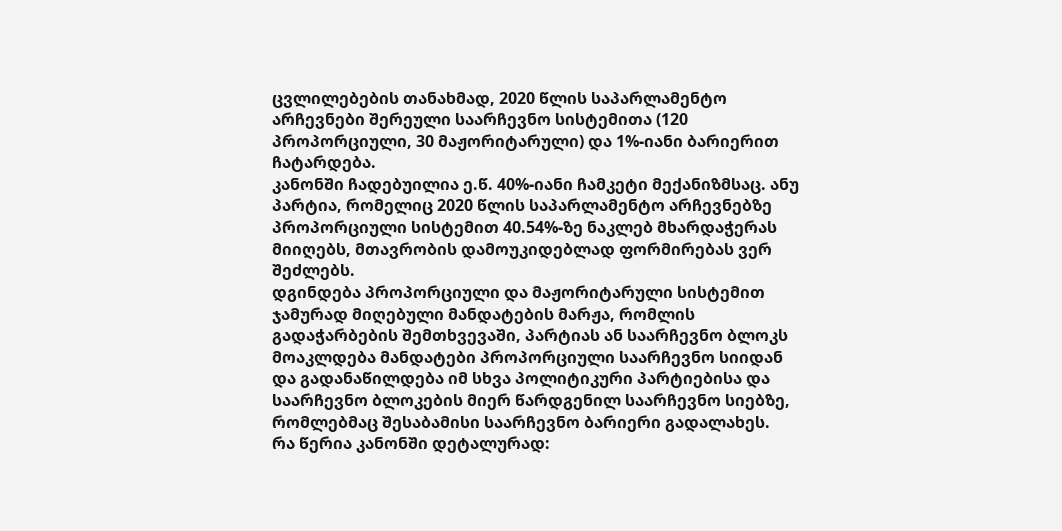ცვლილებების თანახმად, 2020 წლის საპარლამენტო არჩევნები შერეული საარჩევნო სისტემითა (120 პროპორციული, 30 მაჟორიტარული) და 1%-იანი ბარიერით ჩატარდება.
კანონში ჩადებუილია ე.წ. 40%-იანი ჩამკეტი მექანიზმსაც. ანუ პარტია, რომელიც 2020 წლის საპარლამენტო არჩევნებზე პროპორციული სისტემით 40.54%-ზე ნაკლებ მხარდაჭერას მიიღებს, მთავრობის დამოუკიდებლად ფორმირებას ვერ შეძლებს.
დგინდება პროპორციული და მაჟორიტარული სისტემით ჯამურად მიღებული მანდატების მარჟა, რომლის გადაჭარბების შემთხვევაში, პარტიას ან საარჩევნო ბლოკს მოაკლდება მანდატები პროპორციული საარჩევნო სიიდან და გადანაწილდება იმ სხვა პოლიტიკური პარტიებისა და საარჩევნო ბლოკების მიერ წარდგენილ საარჩევნო სიებზე, რომლებმაც შესაბამისი საარჩევნო ბარიერი გადალახეს.
რა წერია კანონში დეტალურად: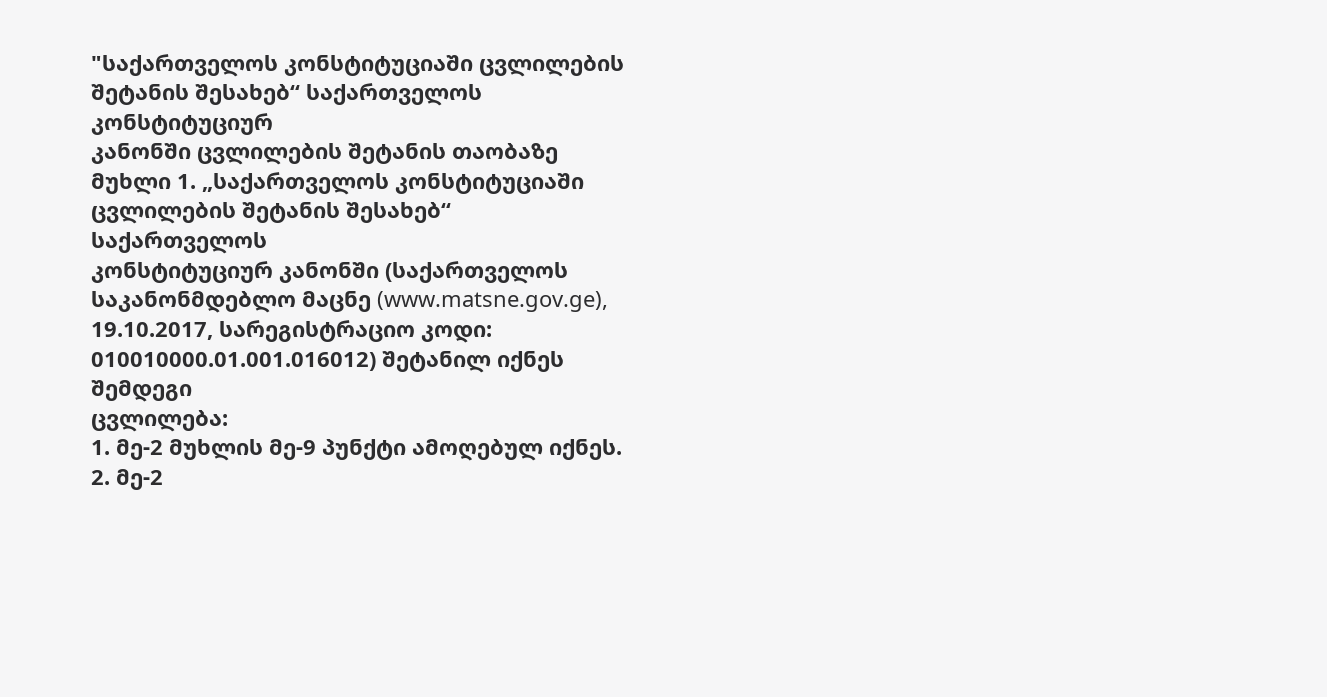"საქართველოს კონსტიტუციაში ცვლილების შეტანის შესახებ“ საქართველოს კონსტიტუციურ
კანონში ცვლილების შეტანის თაობაზე
მუხლი 1. „საქართველოს კონსტიტუციაში ცვლილების შეტანის შესახებ“ საქართველოს
კონსტიტუციურ კანონში (საქართველოს საკანონმდებლო მაცნე (www.matsne.gov.ge),
19.10.2017, სარეგისტრაციო კოდი: 010010000.01.001.016012) შეტანილ იქნეს შემდეგი
ცვლილება:
1. მე-2 მუხლის მე-9 პუნქტი ამოღებულ იქნეს.
2. მე-2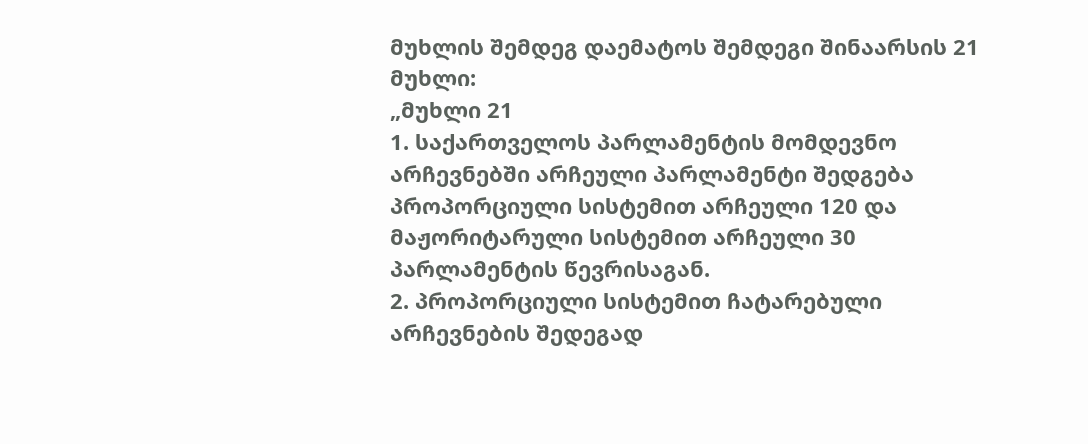მუხლის შემდეგ დაემატოს შემდეგი შინაარსის 21 მუხლი:
„მუხლი 21
1. საქართველოს პარლამენტის მომდევნო არჩევნებში არჩეული პარლამენტი შედგება
პროპორციული სისტემით არჩეული 120 და მაჟორიტარული სისტემით არჩეული 30
პარლამენტის წევრისაგან.
2. პროპორციული სისტემით ჩატარებული არჩევნების შედეგად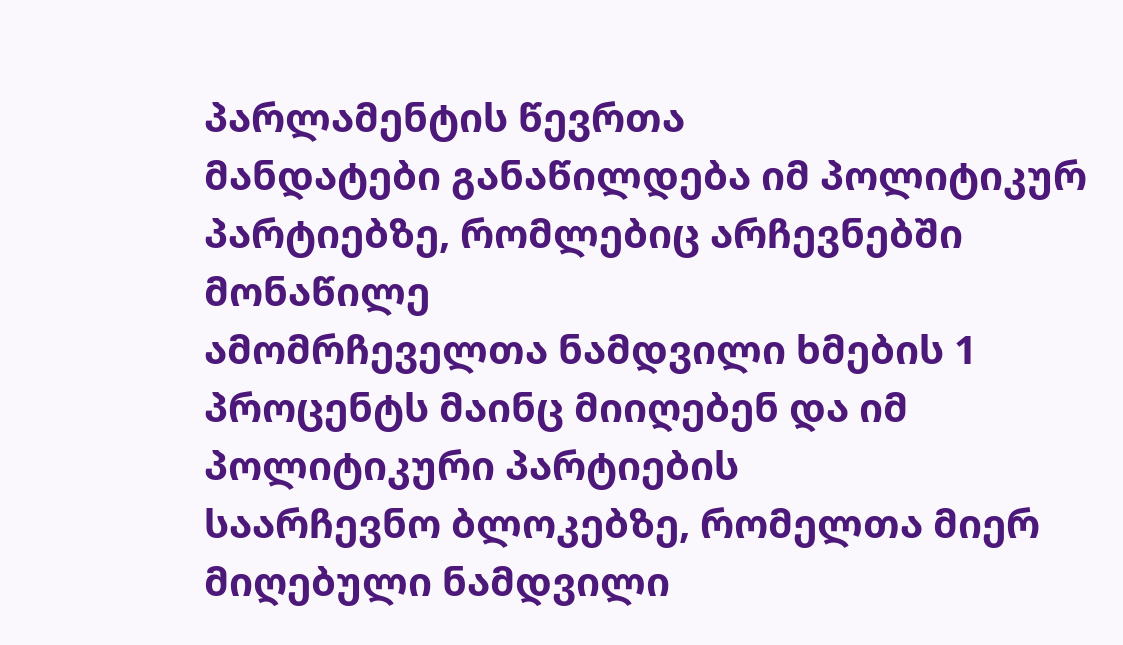პარლამენტის წევრთა
მანდატები განაწილდება იმ პოლიტიკურ პარტიებზე, რომლებიც არჩევნებში მონაწილე
ამომრჩეველთა ნამდვილი ხმების 1 პროცენტს მაინც მიიღებენ და იმ პოლიტიკური პარტიების
საარჩევნო ბლოკებზე, რომელთა მიერ მიღებული ნამდვილი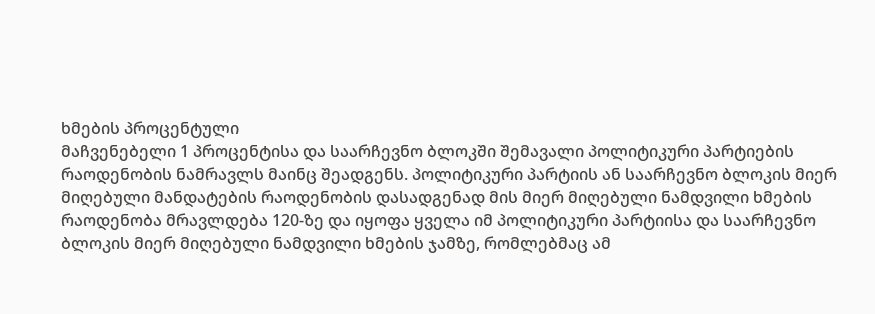ხმების პროცენტული
მაჩვენებელი 1 პროცენტისა და საარჩევნო ბლოკში შემავალი პოლიტიკური პარტიების
რაოდენობის ნამრავლს მაინც შეადგენს. პოლიტიკური პარტიის ან საარჩევნო ბლოკის მიერ
მიღებული მანდატების რაოდენობის დასადგენად მის მიერ მიღებული ნამდვილი ხმების
რაოდენობა მრავლდება 120-ზე და იყოფა ყველა იმ პოლიტიკური პარტიისა და საარჩევნო
ბლოკის მიერ მიღებული ნამდვილი ხმების ჯამზე, რომლებმაც ამ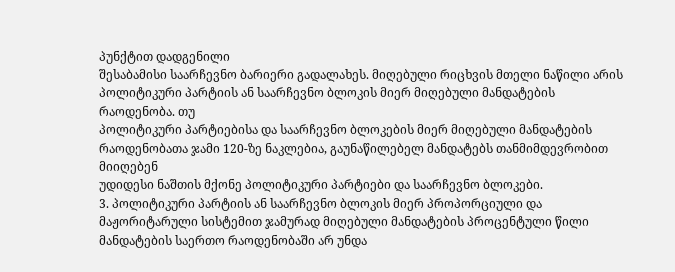პუნქტით დადგენილი
შესაბამისი საარჩევნო ბარიერი გადალახეს. მიღებული რიცხვის მთელი ნაწილი არის
პოლიტიკური პარტიის ან საარჩევნო ბლოკის მიერ მიღებული მანდატების რაოდენობა. თუ
პოლიტიკური პარტიებისა და საარჩევნო ბლოკების მიერ მიღებული მანდატების
რაოდენობათა ჯამი 120-ზე ნაკლებია, გაუნაწილებელ მანდატებს თანმიმდევრობით მიიღებენ
უდიდესი ნაშთის მქონე პოლიტიკური პარტიები და საარჩევნო ბლოკები.
3. პოლიტიკური პარტიის ან საარჩევნო ბლოკის მიერ პროპორციული და
მაჟორიტარული სისტემით ჯამურად მიღებული მანდატების პროცენტული წილი
მანდატების საერთო რაოდენობაში არ უნდა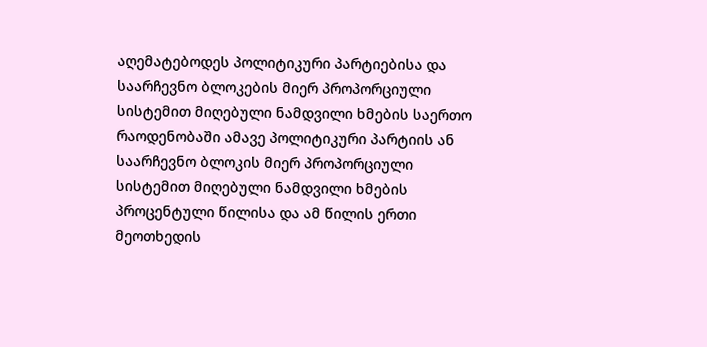აღემატებოდეს პოლიტიკური პარტიებისა და
საარჩევნო ბლოკების მიერ პროპორციული სისტემით მიღებული ნამდვილი ხმების საერთო
რაოდენობაში ამავე პოლიტიკური პარტიის ან საარჩევნო ბლოკის მიერ პროპორციული
სისტემით მიღებული ნამდვილი ხმების პროცენტული წილისა და ამ წილის ერთი მეოთხედის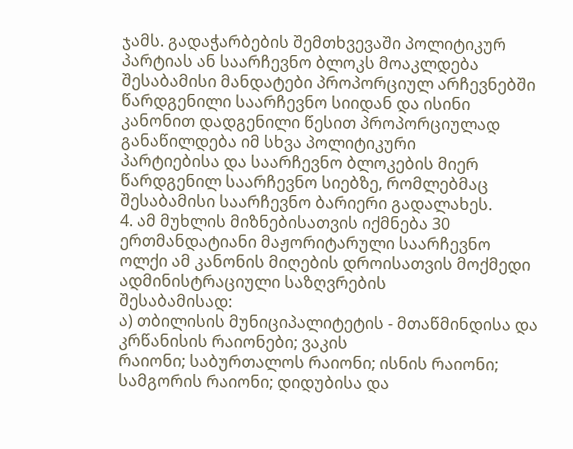ჯამს. გადაჭარბების შემთხვევაში პოლიტიკურ პარტიას ან საარჩევნო ბლოკს მოაკლდება
შესაბამისი მანდატები პროპორციულ არჩევნებში წარდგენილი საარჩევნო სიიდან და ისინი
კანონით დადგენილი წესით პროპორციულად განაწილდება იმ სხვა პოლიტიკური
პარტიებისა და საარჩევნო ბლოკების მიერ წარდგენილ საარჩევნო სიებზე, რომლებმაც
შესაბამისი საარჩევნო ბარიერი გადალახეს.
4. ამ მუხლის მიზნებისათვის იქმნება 30 ერთმანდატიანი მაჟორიტარული საარჩევნო
ოლქი ამ კანონის მიღების დროისათვის მოქმედი ადმინისტრაციული საზღვრების
შესაბამისად:
ა) თბილისის მუნიციპალიტეტის - მთაწმინდისა და კრწანისის რაიონები; ვაკის
რაიონი; საბურთალოს რაიონი; ისნის რაიონი; სამგორის რაიონი; დიდუბისა და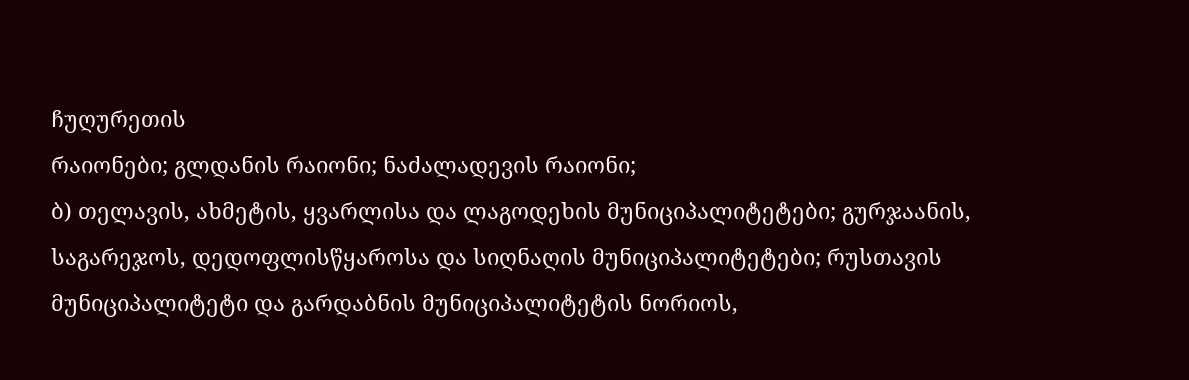ჩუღურეთის
რაიონები; გლდანის რაიონი; ნაძალადევის რაიონი;
ბ) თელავის, ახმეტის, ყვარლისა და ლაგოდეხის მუნიციპალიტეტები; გურჯაანის,
საგარეჯოს, დედოფლისწყაროსა და სიღნაღის მუნიციპალიტეტები; რუსთავის
მუნიციპალიტეტი და გარდაბნის მუნიციპალიტეტის ნორიოს,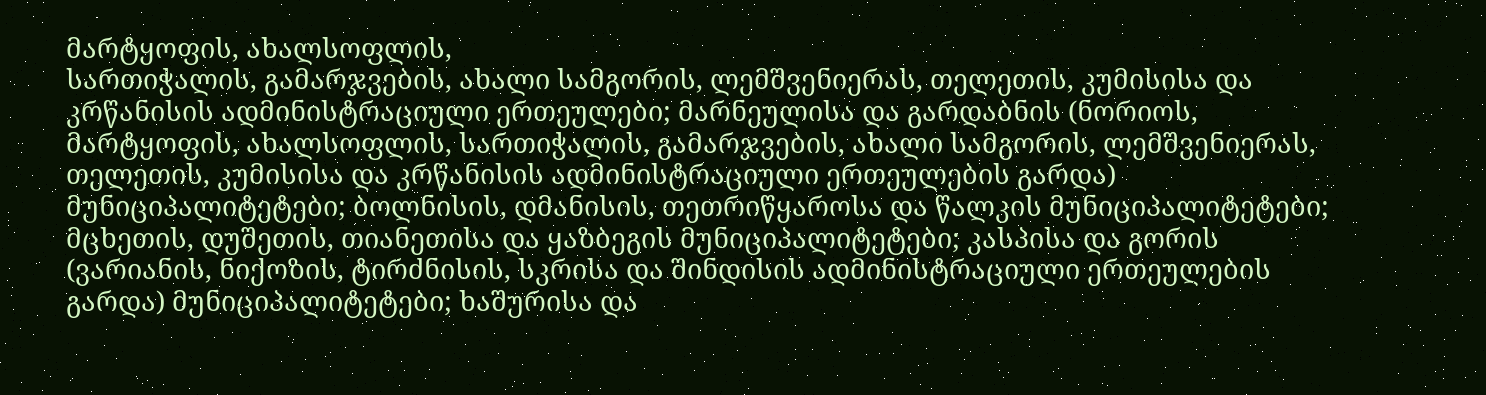მარტყოფის, ახალსოფლის,
სართიჭალის, გამარჯვების, ახალი სამგორის, ლემშვენიერას, თელეთის, კუმისისა და
კრწანისის ადმინისტრაციული ერთეულები; მარნეულისა და გარდაბნის (ნორიოს,
მარტყოფის, ახალსოფლის, სართიჭალის, გამარჯვების, ახალი სამგორის, ლემშვენიერას,
თელეთის, კუმისისა და კრწანისის ადმინისტრაციული ერთეულების გარდა)
მუნიციპალიტეტები; ბოლნისის, დმანისის, თეთრიწყაროსა და წალკის მუნიციპალიტეტები;
მცხეთის, დუშეთის, თიანეთისა და ყაზბეგის მუნიციპალიტეტები; კასპისა და გორის
(ვარიანის, ნიქოზის, ტირძნისის, სკრისა და შინდისის ადმინისტრაციული ერთეულების
გარდა) მუნიციპალიტეტები; ხაშურისა და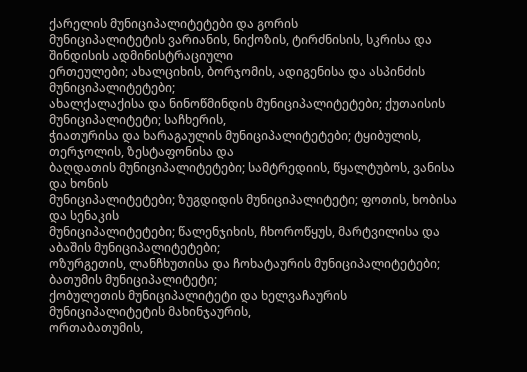ქარელის მუნიციპალიტეტები და გორის
მუნიციპალიტეტის ვარიანის, ნიქოზის, ტირძნისის, სკრისა და შინდისის ადმინისტრაციული
ერთეულები; ახალციხის, ბორჯომის, ადიგენისა და ასპინძის მუნიციპალიტეტები;
ახალქალაქისა და ნინოწმინდის მუნიციპალიტეტები; ქუთაისის მუნიციპალიტეტი; საჩხერის,
ჭიათურისა და ხარაგაულის მუნიციპალიტეტები; ტყიბულის, თერჯოლის, ზესტაფონისა და
ბაღდათის მუნიციპალიტეტები; სამტრედიის, წყალტუბოს, ვანისა და ხონის
მუნიციპალიტეტები; ზუგდიდის მუნიციპალიტეტი; ფოთის, ხობისა და სენაკის
მუნიციპალიტეტები; წალენჯიხის, ჩხოროწყუს, მარტვილისა და აბაშის მუნიციპალიტეტები;
ოზურგეთის, ლანჩხუთისა და ჩოხატაურის მუნიციპალიტეტები; ბათუმის მუნიციპალიტეტი;
ქობულეთის მუნიციპალიტეტი და ხელვაჩაურის მუნიციპალიტეტის მახინჯაურის,
ორთაბათუმის,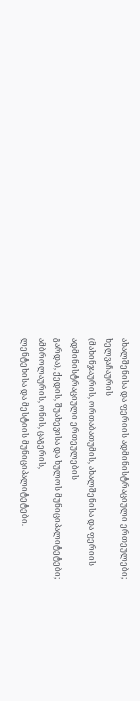ახალშენისა და ფერიის ადმინისტრაციული ერთეულები; ხელვაჩაურის
(მახინჯაურის, ორთაბათუმის, ახალშენისა და ფერიის ადმინისტრაციული ერთეულების
გარდა), ქედის, შუახევისა და ხულოს მუნიციპალიტეტები; ამბროლაურის, ონის, ცაგერის,
ლენტეხისა და მესტიის მუნიციპალიტეტები.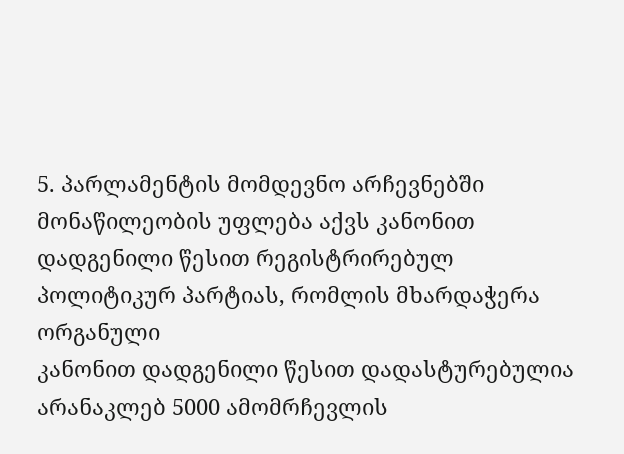5. პარლამენტის მომდევნო არჩევნებში მონაწილეობის უფლება აქვს კანონით
დადგენილი წესით რეგისტრირებულ პოლიტიკურ პარტიას, რომლის მხარდაჭერა ორგანული
კანონით დადგენილი წესით დადასტურებულია არანაკლებ 5000 ამომრჩევლის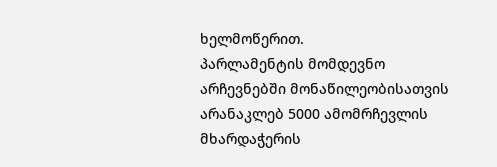ხელმოწერით.
პარლამენტის მომდევნო არჩევნებში მონაწილეობისათვის არანაკლებ 5000 ამომრჩევლის
მხარდაჭერის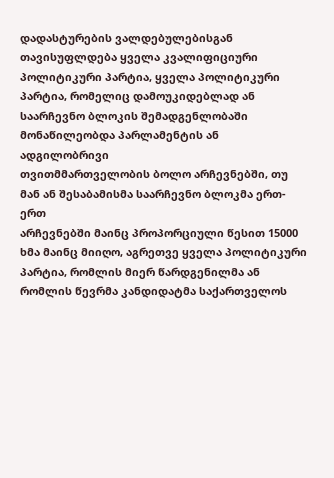დადასტურების ვალდებულებისგან თავისუფლდება ყველა კვალიფიციური
პოლიტიკური პარტია, ყველა პოლიტიკური პარტია, რომელიც დამოუკიდებლად ან
საარჩევნო ბლოკის შემადგენლობაში მონაწილეობდა პარლამენტის ან ადგილობრივი
თვითმმართველობის ბოლო არჩევნებში, თუ მან ან შესაბამისმა საარჩევნო ბლოკმა ერთ-ერთ
არჩევნებში მაინც პროპორციული წესით 15000 ხმა მაინც მიიღო, აგრეთვე ყველა პოლიტიკური
პარტია, რომლის მიერ წარდგენილმა ან რომლის წევრმა კანდიდატმა საქართველოს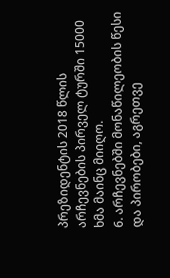პრეზიდენტის 2018 წლის არჩევნების პირველ ტურში 15000 ხმა მაინც მიიღო.
6. არჩევნებში მონაწილეობის წესი და პირობები, აგრეთვე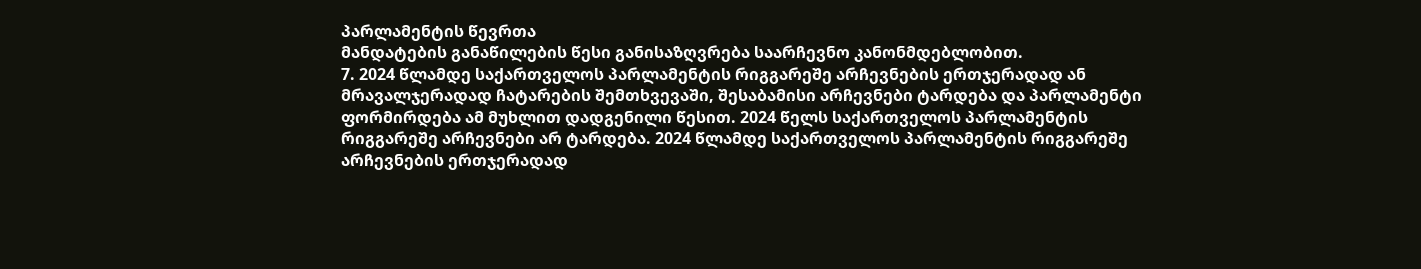პარლამენტის წევრთა
მანდატების განაწილების წესი განისაზღვრება საარჩევნო კანონმდებლობით.
7. 2024 წლამდე საქართველოს პარლამენტის რიგგარეშე არჩევნების ერთჯერადად ან
მრავალჯერადად ჩატარების შემთხვევაში, შესაბამისი არჩევნები ტარდება და პარლამენტი
ფორმირდება ამ მუხლით დადგენილი წესით. 2024 წელს საქართველოს პარლამენტის
რიგგარეშე არჩევნები არ ტარდება. 2024 წლამდე საქართველოს პარლამენტის რიგგარეშე
არჩევნების ერთჯერადად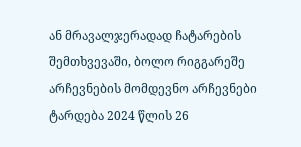ან მრავალჯერადად ჩატარების შემთხვევაში, ბოლო რიგგარეშე
არჩევნების მომდევნო არჩევნები ტარდება 2024 წლის 26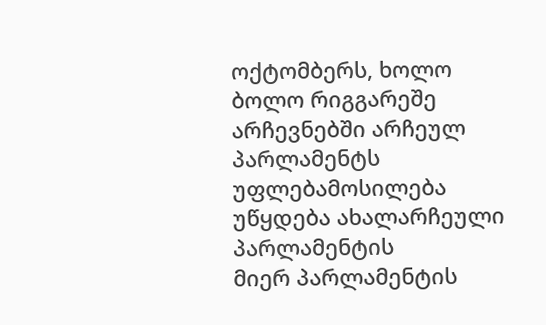ოქტომბერს, ხოლო ბოლო რიგგარეშე
არჩევნებში არჩეულ პარლამენტს უფლებამოსილება უწყდება ახალარჩეული პარლამენტის
მიერ პარლამენტის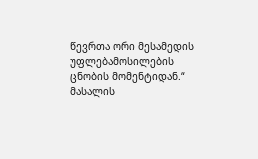წევრთა ორი მესამედის უფლებამოსილების ცნობის მომენტიდან.“
მასალის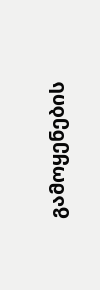გამოყენების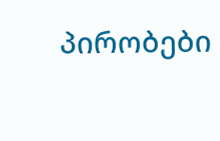პირობები